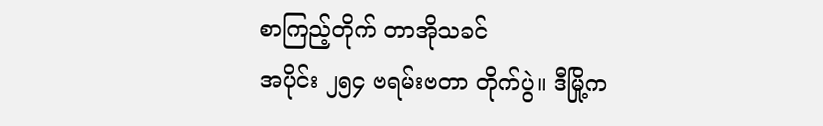စာကြည့်တိုက် တာအိုသခင်
အပိုင်း ၂၅၄ ဗရမ်းဗတာ တိုက်ပွဲ။ ဒီမြို့က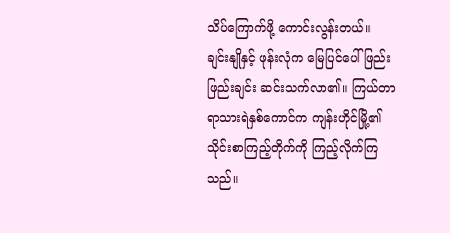သိပ်ကြောက်ဖို့ ကောင်းလွန်းတယ်။
ချင်းနျိုနှင့် ဖုန်းလုံက မြေပြင်ပေါ် ဖြည်းဖြည်းချင်း ဆင်းသက်လာ၏။ ကြယ်တာရာသားရဲနှစ်ကောင်က ကျန်းဟိုင်မြို့၏ သိုင်းစာကြည့်တိုက်ကို ကြည့်လိုက်ကြသည်။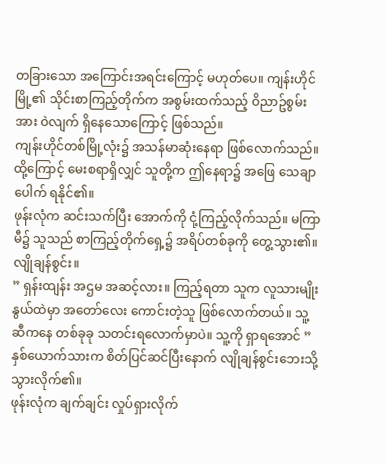တခြားသော အကြောင်းအရင်းကြောင့် မဟုတ်ပေ။ ကျန်းဟိုင်မြို့၏ သိုင်းစာကြည့်တိုက်က အစွမ်းထက်သည့် ဝိညာဥ်စွမ်းအား ဝဲလျက် ရှိနေသောကြောင့် ဖြစ်သည်။
ကျန်းဟိုင်တစ်မြို့လုံး၌ အသန်မာဆုံးနေရာ ဖြစ်လောက်သည်။ ထို့ကြောင့် မေးစရာရှိလျှင် သူတို့က ဤနေရာ၌ အဖြေ သေချာပေါက် ရနိုင်၏။
ဖုန်းလုံက ဆင်းသက်ပြီး အောက်ကို ငုံ့ကြည့်လိုက်သည်။ မကြာမီ၌ သူသည် စာကြည့်တိုက်ရှေ့၌ အရိပ်တစ်ခုကို တွေ့သွား၏။
လျိုချန်စွင်း။
” ရှန်းထျန်း အဌမ အဆင့်လား။ ကြည့်ရတာ သူက လူသားမျိုးနွယ်ထဲမှာ အတော်လေး ကောင်းတဲ့သူ ဖြစ်လောက်တယ်။ သူ့ဆီကနေ တစ်ခုခု သတင်းရလောက်မှာပဲ။ သူ့ကို ရှာရအောင် ”
နှစ်ယောက်သားက စိတ်ပြင်ဆင်ပြီးနောက် လျိုချန်စွင်းဘေးသို့ သွားလိုက်၏။
ဖုန်းလုံက ချက်ချင်း လှုပ်ရှားလိုက်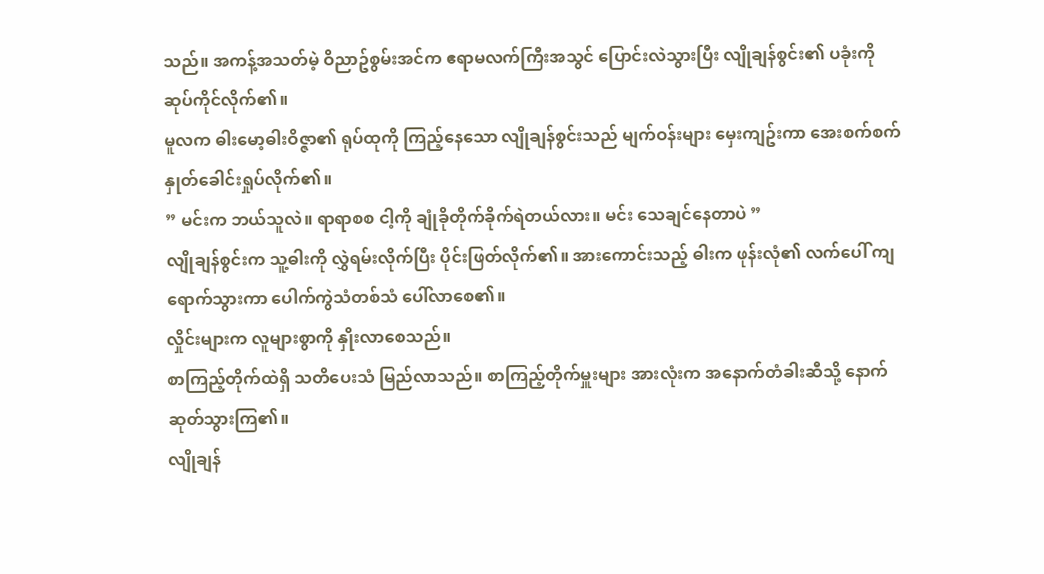သည်။ အကန့်အသတ်မဲ့ ဝိညာဥ်စွမ်းအင်က ဧရာမလက်ကြီးအသွင် ပြောင်းလဲသွားပြီး လျိုချန်စွင်း၏ ပခုံးကို ဆုပ်ကိုင်လိုက်၏။
မူလက ဓါးမော့ဓါးဝိဇ္ဇာ၏ ရုပ်ထုကို ကြည့်နေသော လျိုချန်စွင်းသည် မျက်ဝန်းများ မှေးကျဥ်းကာ အေးစက်စက် နှုတ်ခေါင်းရှုပ်လိုက်၏။
” မင်းက ဘယ်သူလဲ။ ရာရာစစ ငါ့ကို ချုံခိုတိုက်ခိုက်ရဲတယ်လား။ မင်း သေချင်နေတာပဲ ”
လျိုချန်စွင်းက သူ့ဓါးကို လွှဲရမ်းလိုက်ပြီး ပိုင်းဖြတ်လိုက်၏။ အားကောင်းသည့် ဓါးက ဖုန်းလုံ၏ လက်ပေါ် ကျရောက်သွားကာ ပေါက်ကွဲသံတစ်သံ ပေါ်လာစေ၏။
လှိုင်းများက လူများစွာကို နှိုးလာစေသည်။
စာကြည့်တိုက်ထဲရှိ သတိပေးသံ မြည်လာသည်။ စာကြည့်တိုက်မှူးများ အားလုံးက အနောက်တံခါးဆီသို့ နောက်ဆုတ်သွားကြ၏။
လျိုချန်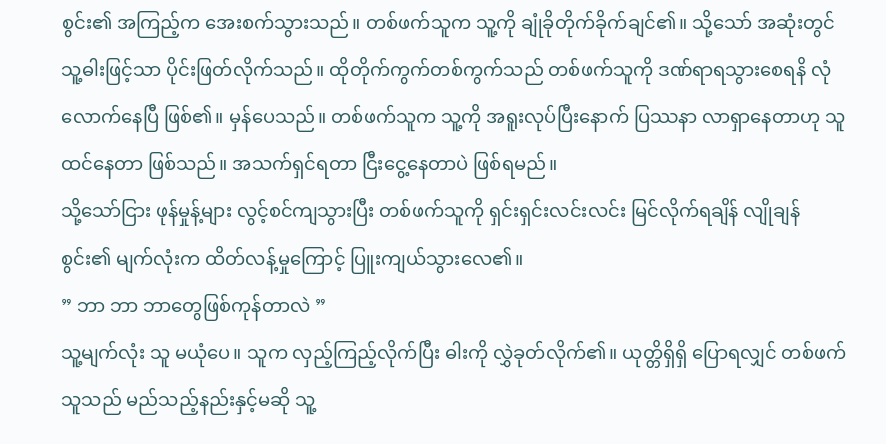စွင်း၏ အကြည့်က အေးစက်သွားသည်။ တစ်ဖက်သူက သူ့ကို ချုံခိုတိုက်ခိုက်ချင်၏။ သို့သော် အဆုံးတွင် သူ့ဓါးဖြင့်သာ ပိုင်းဖြတ်လိုက်သည်။ ထိုတိုက်ကွက်တစ်ကွက်သည် တစ်ဖက်သူကို ဒဏ်ရာရသွားစေရနိ လုံလောက်နေပြီ ဖြစ်၏။ မှန်ပေသည်။ တစ်ဖက်သူက သူ့ကို အရူးလုပ်ပြီးနောက် ပြဿနာ လာရှာနေတာဟု သူ ထင်နေတာ ဖြစ်သည်။ အသက်ရှင်ရတာ ငြီးငွေ့နေတာပဲ ဖြစ်ရမည်။
သို့သော်ငြား ဖုန်မှုန့်များ လွင့်စင်ကျသွားပြီး တစ်ဖက်သူကို ရှင်းရှင်းလင်းလင်း မြင်လိုက်ရချိန် လျိုချန်စွင်း၏ မျက်လုံးက ထိတ်လန့်မှုကြောင့် ပြူးကျယ်သွားလေ၏။
” ဘာ ဘာ ဘာတွေဖြစ်ကုန်တာလဲ ”
သူ့မျက်လုံး သူ မယုံပေ။ သူက လှည့်ကြည့်လိုက်ပြီး ဓါးကို လွှဲခုတ်လိုက်၏။ ယုတ္တိရှိရှိ ပြောရလျှင် တစ်ဖက်သူသည် မည်သည့်နည်းနှင့်မဆို သူ့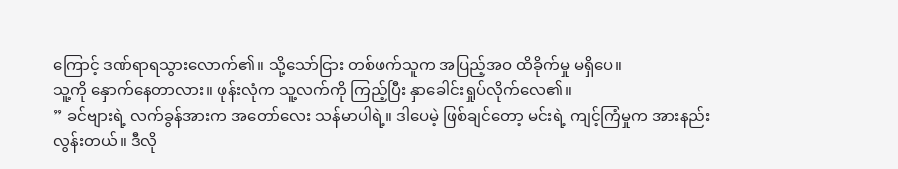ကြောင့် ဒဏ်ရာရသွားလောက်၏။ သို့သော်ငြား တစ်ဖက်သူက အပြည့်အဝ ထိခိုက်မှု မရှိပေ။
သူ့ကို နှောက်နေတာလား။ ဖုန်းလုံက သူ့လက်ကို ကြည့်ပြီး နှာခေါင်းရှုပ်လိုက်လေ၏။
” ခင်ဗျားရဲ့ လက်ခွန်အားက အတော်လေး သန်မာပါရဲ့။ ဒါပေမဲ့ ဖြစ်ချင်တော့ မင်းရဲ့ ကျင့်ကြံမှုက အားနည်းလွန်းတယ်။ ဒီလို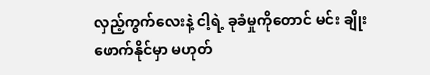လှည့်ကွက်လေးနဲ့ ငါ့ရဲ့ ခုခံမှုကိုတောင် မင်း ချိုးဖောက်နိုင်မှာ မဟုတ်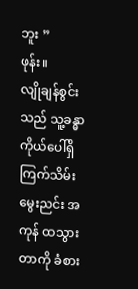ဘူး ”
ဖုန်း။
လျိုချန်စွင်းသည် သူ့ခန္ဓာကိုယ်ပေါ်ရှိ ကြက်သိမ်းမွေးညင်း အကုန် ထသွားတာကို ခံစား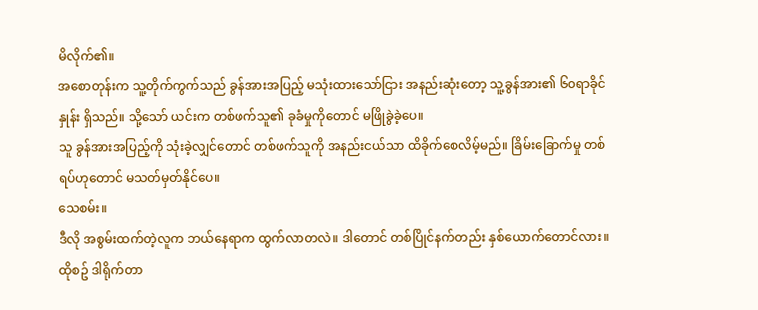မိလိုက်၏။
အစောတုန်းက သူ့တိုက်ကွက်သည် ခွန်အားအပြည့် မသုံးထားသော်ငြား အနည်းဆုံးတော့ သူ့ခွန်အား၏ ၆၀ရာခိုင်နှုန်း ရှိသည်။ သို့သော် ယင်းက တစ်ဖက်သူ၏ ခုခံမှုကိုတောင် မဖြိုခွဲခဲ့ပေ။
သူ ခွန်အားအပြည့်ကို သုံးခဲ့လျှင်တောင် တစ်ဖက်သူကို အနည်းငယ်သာ ထိခိုက်စေလိမ့်မည်။ ခြိမ်းခြောက်မှု တစ်ရပ်ဟုတောင် မသတ်မှတ်နိုင်ပေ။
သေစမ်း။
ဒီလို အစွမ်းထက်တဲ့လူက ဘယ်နေရာက ထွက်လာတလဲ။ ဒါတောင် တစ်ပြိုင်နက်တည်း နှစ်ယောက်တောင်လား။
ထိုစဥ် ဒါရိုက်တာ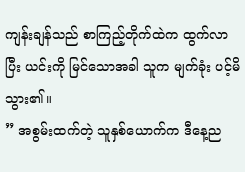ကျန်းချန်သည် စာကြည့်တိုက်ထဲက ထွက်လာပြီး ယင်းကို မြင်သောအခါ သူက မျက်ခုံး ပင့်မိသွား၏။
” အစွမ်းထက်တဲ့ သူနှစ်ယောက်က ဒီနေ့ည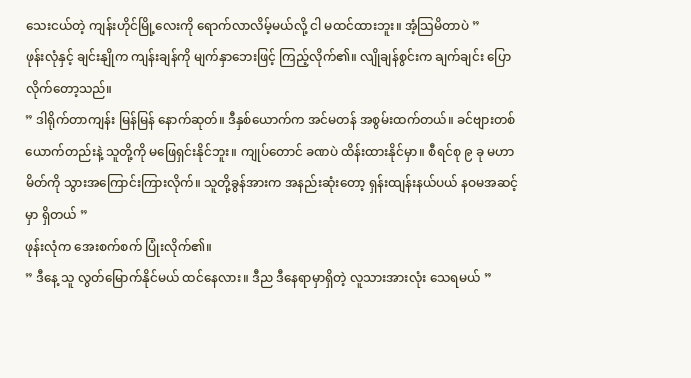သေးငယ်တဲ့ ကျန်းဟိုင်မြို့လေးကို ရောက်လာလိမ့်မယ်လို့ ငါ မထင်ထားဘူး။ အံ့သြမိတာပဲ ”
ဖုန်းလုံနှင့် ချင်းနျိုက ကျန်းချန်ကို မျက်နှာဘေးဖြင့် ကြည့်လိုက်၏။ လျိုချန်စွင်းက ချက်ချင်း ပြောလိုက်တော့သည်။
” ဒါရိုက်တာကျန်း မြန်မြန် နောက်ဆုတ်။ ဒီနှစ်ယောက်က အင်မတန် အစွမ်းထက်တယ်။ ခင်ဗျားတစ်ယောက်တည်းနဲ့ သူတို့ကို မဖြေရှင်းနိုင်ဘူး။ ကျုပ်တောင် ခဏပဲ ထိန်းထားနိုင်မှာ။ စီရင်စု ၉ ခု မဟာမိတ်ကို သွားအကြောင်းကြားလိုက်။ သူတို့ခွန်အားက အနည်းဆုံးတော့ ရှန်းထျန်းနယ်ပယ် နဝမအဆင့်မှာ ရှိတယ် ”
ဖုန်းလုံက အေးစက်စက် ပြုံးလိုက်၏။
” ဒီနေ့ သူ လွတ်မြောက်နိုင်မယ် ထင်နေလား။ ဒီည ဒီနေရာမှာရှိတဲ့ လူသားအားလုံး သေရမယ် ”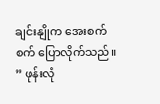ချင်းနျိုက အေးစက်စက် ပြောလိုက်သည်။
” ဖုန်းလုံ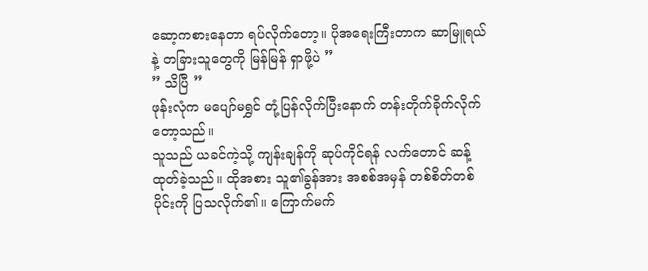ဆော့ကစားနေတာ ရပ်လိုက်တော့။ ပိုအရေးကြီးတာက ဆာမြူရယ်နဲ့ တခြားသူတွေကို မြန်မြန် ရှာဖို့ပဲ ”
” သိပြီ ”
ဖုန်းလုံက မပျော်မရွှင် တုံ့ပြန်လိုက်ပြီးနောက် တန်းတိုက်ခိုက်လိုက်တော့သည်။
သူသည် ယခင်ကဲ့သို့ ကျန်းချန်ကို ဆုပ်ကိုင်ရန် လက်တောင် ဆန့်ထုတ်ခဲ့သည်။ ထိုအစား သူ၏ခွန်အား အစစ်အမှန် တစ်စိတ်တစ်ပိုင်းကို ပြသလိုက်၏။ ကြောက်မက်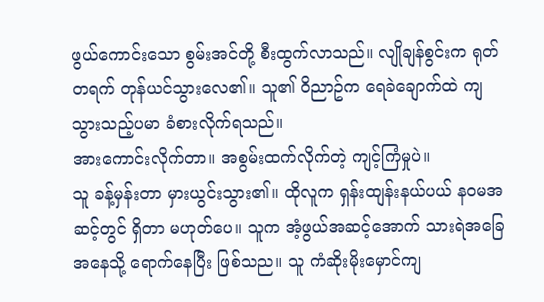ဖွယ်ကောင်းသော စွမ်းအင်တို့ စီးထွက်လာသည်။ လျိုချန်စွင်းက ရုတ်တရက် တုန်ယင်သွားလေ၏။ သူ၏ ဝိညာဥ်က ရေခဲချောက်ထဲ ကျသွားသည့်ပမာ ခံစားလိုက်ရသည်။
အားကောင်းလိုက်တာ။ အစွမ်းထက်လိုက်တဲ့ ကျင့်ကြံမှုပဲ။
သူ ခန့်မှန်းတာ မှားယွင်းသွား၏။ ထိုလူက ရှန်းထျန်းနယ်ပယ် နဝမအဆင့်တွင် ရှိတာ မဟုတ်ပေ။ သူက အံ့ဖွယ်အဆင့်အောက် သားရဲအခြေအနေသို့ ရောက်နေပြီး ဖြစ်သည။ သူ ကံဆိုးမိုးမှောင်ကျ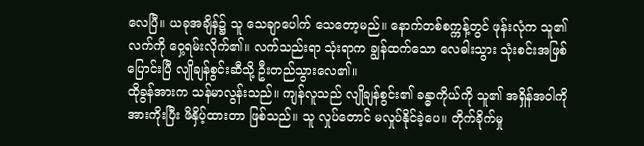လေပြီ။ ယခုအချိန်၌ သူ သေချာပေါက် သေတော့မည်။ နောက်တစ်စက္ကန့်တွင် ဖုန်းလုံက သူ၏ လက်ကို ဝှေ့ရမ်းလိုက်၏။ လက်သည်းရာ သုံးရာက ချွန်ထက်သော လေဓါးသွား သုံးစင်းအဖြစ် ပြောင်းပြီ လျိုချန်စွင်းဆီသို့ ဦးတည်သွားလေ၏။
ထိုခွန်အားက သန်မာလွန်းသည်။ ကျန်လူသည် လျိုချန်စွင်း၏ ခန္ဓာကိုယ်ကို သူ၏ အရှိန်အဝါကို အားကိုးပြီး ဖိနှိပ့်ထားတာ ဖြစ်သည်။ သူ လှုပ်တောင် မလှုပ်နိုင်ခဲ့ပေ။ တိုက်ခိုက်မှု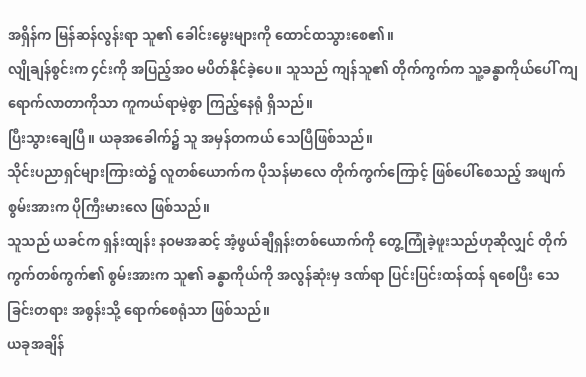အရှိန်က မြန်ဆန်လွန်းရာ သူ၏ ခေါင်းမွေးများကို ထောင်ထသွားစေ၏။
လျိုချန်စွင်းက ၄င်းကို အပြည့်အဝ မပိတ်နိုင်ခဲ့ပေ။ သူသည် ကျန်သူ၏ တိုက်ကွက်က သူ့ခန္ဓာကိုယ်ပေါ် ကျရောက်လာတာကိုသာ ကူကယ်ရာမဲ့စွာ ကြည့်နေရုံ ရှိသည်။
ပြီးသွားချေပြီ။ ယခုအခေါက်၌ သူ အမှန်တကယ် သေပြီဖြစ်သည်။
သိုင်းပညာရှင်များကြားထဲ၌ လူတစ်ယောက်က ပိုသန်မာလေ တိုက်ကွက်ကြောင့် ဖြစ်ပေါ်စေသည့် အဖျက်စွမ်းအားက ပိုကြီးမားလေ ဖြစ်သည်။
သူသည် ယခင်က ရှန်းထျန်း နဝမအဆင့် အံ့ဖွယ်ချီရှန်းတစ်ယောက်ကို တွေ့ကြုံခဲ့ဖူးသည်ဟုဆိုလျှင် တိုက်ကွက်တစ်ကွက်၏ စွမ်းအားက သူ၏ ခန္ဓာကိုယ်ကို အလွန်ဆုံးမှ ဒဏ်ရာ ပြင်းပြင်းထန်ထန် ရစေပြီး သေခြင်းတရား အစွန်းသို့ ရောက်စေရုံသာ ဖြစ်သည်။
ယခုအချိန်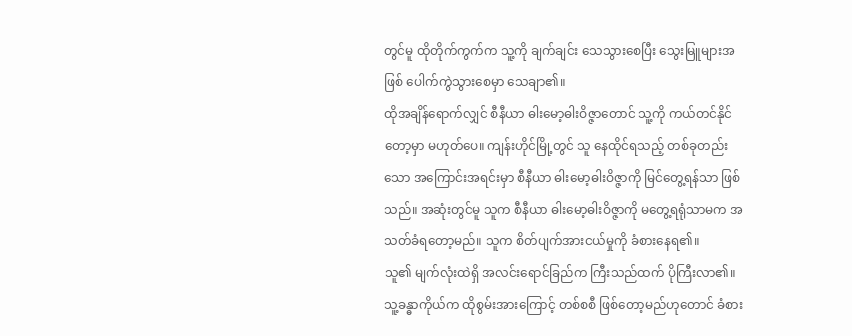တွင်မူ ထိုတိုက်ကွက်က သူ့ကို ချက်ချင်း သေသွားစေပြီး သွေးမြူများအဖြစ် ပေါက်ကွဲသွားစေမှာ သေချာ၏။
ထိုအချိန်ရောက်လျှင် စီနီယာ ဓါးမော့ဓါးဝိဇ္ဇာတောင် သူ့ကို ကယ်တင်နိုင်တော့မှာ မဟုတ်ပေ။ ကျန်းဟိုင်မြို့တွင် သူ နေထိုင်ရသည့် တစ်ခုတည်းသော အကြောင်းအရင်းမှာ စီနီယာ ဓါးမော့ဓါးဝိဇ္ဇာကို မြင်တွေ့ရန်သာ ဖြစ်သည်။ အဆုံးတွင်မူ သူက စီနီယာ ဓါးမော့ဓါးဝိဇ္ဇာကို မတွေ့ရရုံသာမက အသတ်ခံရတော့မည်။ သူက စိတ်ပျက်အားငယ်မှုကို ခံစားနေရ၏။
သူ၏ မျက်လုံးထဲရှိ အလင်းရောင်ခြည်က ကြီးသည်ထက် ပိုကြီးလာ၏။ သူ့ခန္ဓာကိုယ်က ထိုစွမ်းအားကြောင့် တစ်စစီ ဖြစ်တော့မည်ဟုတောင် ခံစား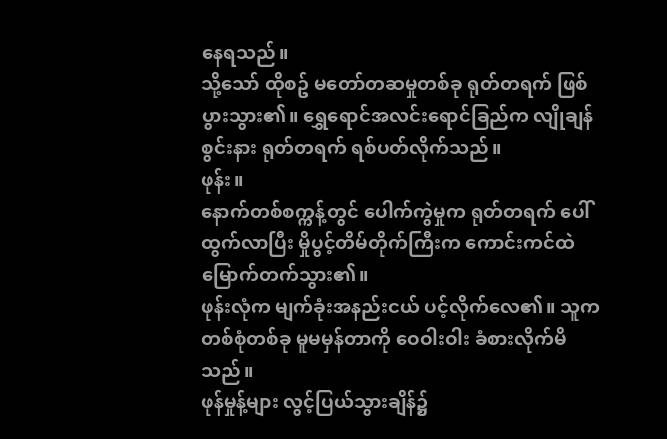နေရသည်။
သို့သော် ထိုစဥ် မတော်တဆမှုတစ်ခု ရုတ်တရက် ဖြစ်ပွားသွား၏။ ရွှေရောင်အလင်းရောင်ခြည်က လျိုချန်စွင်းနား ရုတ်တရက် ရစ်ပတ်လိုက်သည်။
ဖုန်း။
နောက်တစ်စက္ကန့်တွင် ပေါက်ကွဲမှုက ရုတ်တရက် ပေါ်ထွက်လာပြီး မှိုပွင့်တိမ်တိုက်ကြီးက ကောင်းကင်ထဲ မြောက်တက်သွား၏။
ဖုန်းလုံက မျက်ခုံးအနည်းငယ် ပင့်လိုက်လေ၏။ သူက တစ်စုံတစ်ခု မူမမှန်တာကို ဝေဝါးဝါး ခံစားလိုက်မိသည်။
ဖုန်မှုန့်များ လွင့်ပြယ်သွားချိန်၌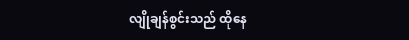လျိုချန်စွင်းသည် ထိုနေ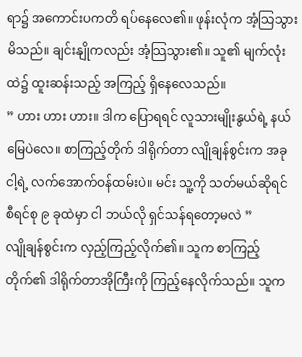ရာ၌ အကောင်းပကတိ ရပ်နေလေ၏။ ဖုန်းလုံက အံ့သြသွားမိသည်။ ချင်းနျိုကလည်း အံ့သြသွား၏။ သူ၏ မျက်လုံးထဲ၌ ထူးဆန်းသည့် အကြည့် ရှိနေလေသည်။
” ဟား ဟား ဟား။ ဒါက ပြောရရင် လူသားမျိုးနွယ်ရဲ့ နယ်မြေပဲလေ။ စာကြည့်တိုက် ဒါရိုက်တာ လျိုချန်စွင်းက အခု ငါ့ရဲ့ လက်အောက်ဝန်ထမ်းပဲ။ မင်း သူ့ကို သတ်မယ်ဆိုရင် စီရင်စု ၉ ခုထဲမှာ ငါ ဘယ်လို ရှင်သန်ရတော့မလဲ ”
လျိုချန်စွင်းက လှည့်ကြည့်လိုက်၏။ သူက စာကြည့်တိုက်၏ ဒါရိုက်တာအိုကြီးကို ကြည့်နေလိုက်သည်။ သူက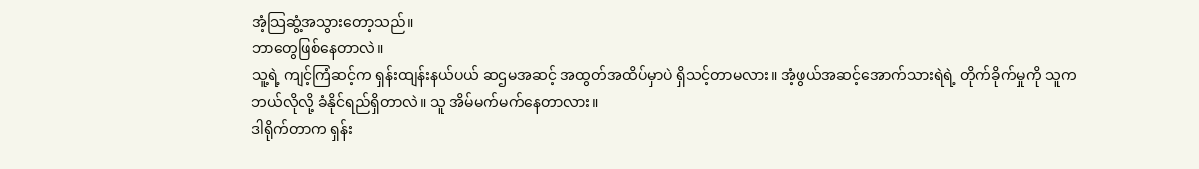အံ့သြဆွံ့အသွားတော့သည်။
ဘာတွေဖြစ်နေတာလဲ။
သူ့ရဲ့ ကျင့်ကြံဆင့်က ရှန်းထျန်းနယ်ပယ် ဆဌမအဆင့် အထွတ်အထိပ်မှာပဲ ရှိသင့်တာမလား။ အံ့ဖွယ်အဆင့်အောက်သားရဲရဲ့ တိုက်ခိုက်မှုကို သူက ဘယ်လိုလို့ ခံနိုင်ရည်ရှိတာလဲ။ သူ အိမ်မက်မက်နေတာလား။
ဒါရိုက်တာက ရှန်း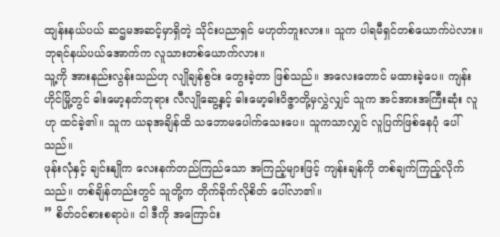ထျန်းနယ်ပယ် ဆဌမအဆင့်မှာရှိတဲ့ သိုင်းပညာရှင် မဟုတ်ဘူးလား။ သူက ပါရမီရှင်တစ်ယောက်ပဲလား။ ဘုရင်နယ်ပယ်အောက်က လူသားတစ်ယောက်လား။
သူ့ကို အားနည်းလွန်းသည်ဟု လျိုချန်စွင်း တွေးခဲ့တာ ဖြစ်သည်။ အလေးတောင် မထားခဲ့ပေ။ ကျန်းဟိုင်မြို့တွင် ဓါးမော့နတ်ဘုရား လီလျိုဆွေ့နှင့် ဓါးမော့ဓါးဝိဇ္ဇာတို့မှလွှဲလျှင် သူက အင်အားအကြီးဆုံး လူဟု ထင်ခဲ့၏။ သူက ယခုအချိန်ထိ သဘောမပေါက်သေးပေ။ သူကသာလျှင် လူပြက်ဖြစ်နေပုံ ပေါ်သည်။
ဖုန်းလုံနှင့် ချင်းနျိုက လေးနက်တည်ကြည်သော အကြည့်များဖြင့် ကျန်းချန်ကို တစ်ချက်ကြည့်လိုက်သည်။ တစ်ချိန်တည်းတွင် သူတို့က တိုက်ခိုက်လိုစိတ် ပေါ်လာ၏။
” စိတ်ဝင်စားစရာပဲ။ ငါ ဒီကို အကြောင်း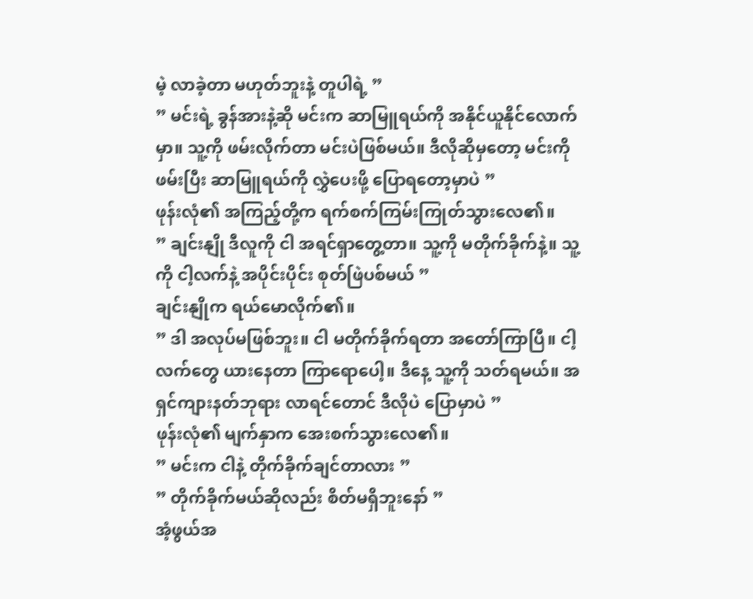မဲ့ လာခဲ့တာ မဟုတ်ဘူးနဲ့ တူပါရဲ့ ”
” မင်းရဲ့ ခွန်အားနဲ့ဆို မင်းက ဆာမြူရယ်ကို အနိုင်ယူနိုင်လောက်မှာ။ သူ့ကို ဖမ်းလိုက်တာ မင်းပဲဖြစ်မယ်။ ဒီလိုဆိုမှတော့ မင်းကို ဖမ်းပြီး ဆာမြူရယ်ကို လွှဲပေးဖို့ ပြောရတော့မှာပဲ ”
ဖုန်းလုံ၏ အကြည့်တို့က ရက်စက်ကြမ်းကြုတ်သွားလေ၏။
” ချင်းနျို ဒီလူကို ငါ အရင်ရှာတွေ့တာ။ သူ့ကို မတိုက်ခိုက်နဲ့။ သူ့ကို ငါ့လက်နဲ့ အပိုင်းပိုင်း စုတ်ဖြဲပစ်မယ် ”
ချင်းနျိုက ရယ်မောလိုက်၏။
” ဒါ အလုပ်မဖြစ်ဘူး။ ငါ မတိုက်ခိုက်ရတာ အတော်ကြာပြီ။ ငါ့လက်တွေ ယားနေတာ ကြာရောပေါ့။ ဒီနေ့ သူ့ကို သတ်ရမယ်။ အရှင်ကျားနတ်ဘုရား လာရင်တောင် ဒီလိုပဲ ပြောမှာပဲ ”
ဖုန်းလုံ၏ မျက်နှာက အေးစက်သွားလေ၏။
” မင်းက ငါနဲ့ တိုက်ခိုက်ချင်တာလား ”
” တိုက်ခိုက်မယ်ဆိုလည်း စိတ်မရှိဘူးနော် ”
အံ့ဖွယ်အ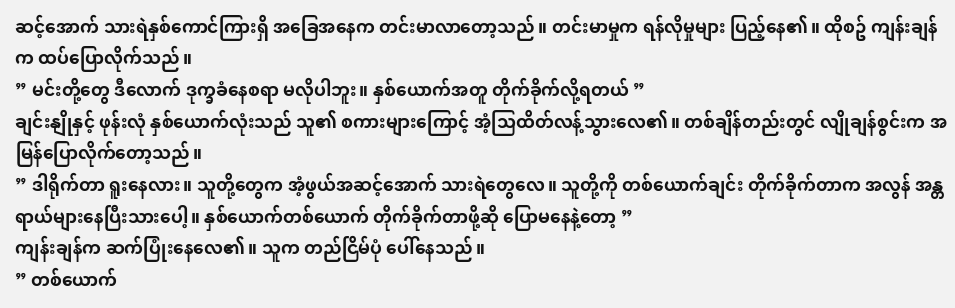ဆင့်အောက် သားရဲနှစ်ကောင်ကြားရှိ အခြေအနေက တင်းမာလာတော့သည်။ တင်းမာမှုက ရန်လိုမှုများ ပြည့်နေ၏။ ထိုစဥ် ကျန်းချန်က ထပ်ပြောလိုက်သည်။
” မင်းတို့တွေ ဒီလောက် ဒုက္ခခံနေစရာ မလိုပါဘူး။ နှစ်ယောက်အတူ တိုက်ခိုက်လို့ရတယ် ”
ချင်းနျိုနှင့် ဖုန်းလုံ နှစ်ယောက်လုံးသည် သူ၏ စကားများကြောင့် အံ့သြထိတ်လန့်သွားလေ၏။ တစ်ချိန်တည်းတွင် လျိုချန်စွင်းက အမြန်ပြောလိုက်တော့သည်။
” ဒါရိုက်တာ ရူးနေလား။ သူတို့တွေက အံ့ဖွယ်အဆင့်အောက် သားရဲတွေလေ။ သူတို့ကို တစ်ယောက်ချင်း တိုက်ခိုက်တာက အလွန် အန္တရာယ်များနေပြီးသားပေါ့။ နှစ်ယောက်တစ်ယောက် တိုက်ခိုက်တာဖို့ဆို ပြောမနေနဲ့တော့ ”
ကျန်းချန်က ဆက်ပြုံးနေလေ၏။ သူက တည်ငြိမ်ပုံ ပေါ်နေသည်။
” တစ်ယောက်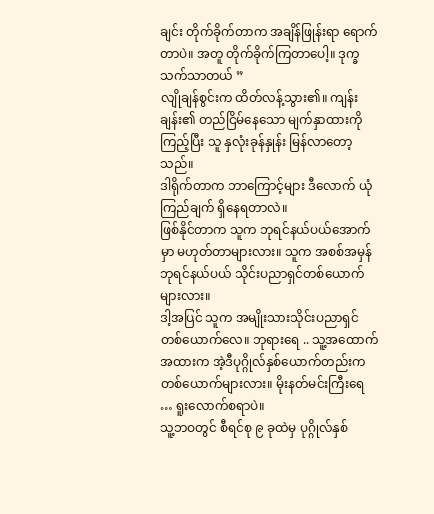ချင်း တိုက်ခိုက်တာက အချိန်ဖြုန်းရာ ရောက်တာပဲ။ အတူ တိုက်ခိုက်ကြတာပေါ့။ ဒုက္ခသက်သာတယ် ”
လျိုချန်စွင်းက ထိတ်လန့်သွား၏။ ကျန်းချန်း၏ တည်ငြိမ်နေသော မျက်နှာထားကို ကြည့်ပြီး သူ နှလုံးခုန်နှုန်း မြန်လာတော့သည်။
ဒါရိုက်တာက ဘာကြောင့်များ ဒီလောက် ယုံကြည်ချက် ရှိနေရတာလဲ။
ဖြစ်နိုင်တာက သူက ဘုရင်နယ်ပယ်အောက်မှာ မဟုတ်တာများလား။ သူက အစစ်အမှန် ဘုရင်နယ်ပယ် သိုင်းပညာရှင်တစ်ယောက်များလား။
ဒါ့အပြင် သူက အမျိုးသားသိုင်းပညာရှင်တစ်ယောက်လေ။ ဘုရားရေ .. သူ့အထောက်အထားက အဲ့ဒီပုဂ္ဂိုလ်နှစ်ယောက်တည်းက တစ်ယောက်များလား။ မိုးနတ်မင်းကြီးရေ … ရူးလောက်စရာပဲ။
သူ့ဘဝတွင် စီရင်စု ၉ ခုထဲမှ ပုဂ္ဂိုလ်နှစ်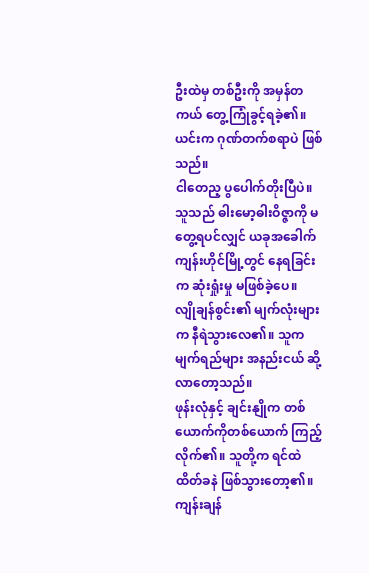ဦးထဲမှ တစ်ဦးကို အမှန်တကယ် တွေ့ကြုံခွင့်ရခဲ့၏။ ယင်းက ဂုဏ်တက်စရာပဲ ဖြစ်သည်။
ငါတေည့ ပွပေါက်တိုးပြီပဲ။
သူသည် ဓါးမော့ဓါးဝိဇ္ဇာကို မတွေ့ရပင်လျှင် ယခုအခေါက် ကျန်းဟိုင်မြို့တွင် နေရခြင်းက ဆုံးရှုံးမှု မဖြစ်ခဲ့ပေ။
လျိုချန်စွင်း၏ မျက်လုံးများက နီရဲသွားလေ၏။ သူက မျက်ရည်များ အနည်းငယ် ဆို့လာတော့သည်။
ဖုန်းလုံနှင့် ချင်းနျိုက တစ်ယောက်ကိုတစ်ယောက် ကြည့်လိုက်၏။ သူတို့က ရင်ထဲ ထိတ်ခနဲ ဖြစ်သွားတော့၏။
ကျန်းချန်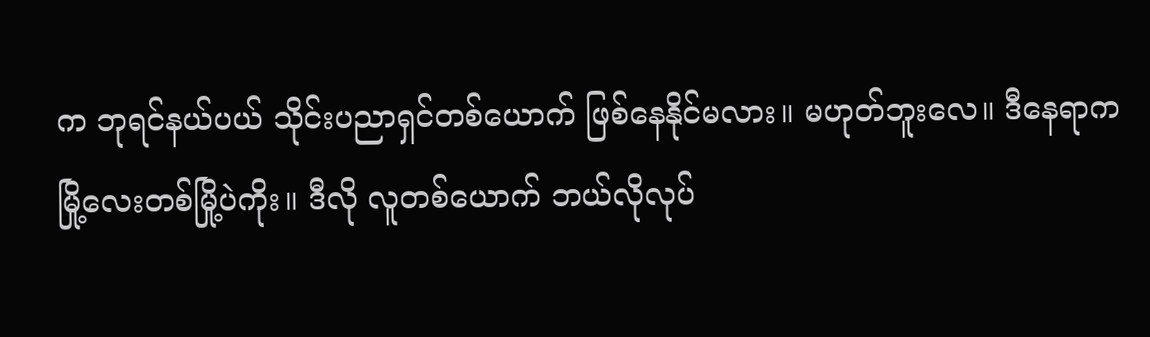က ဘုရင်နယ်ပယ် သိုင်းပညာရှင်တစ်ယောက် ဖြစ်နေနိုင်မလား။ မဟုတ်ဘူးလေ။ ဒီနေရာက မြို့လေးတစ်မြို့ပဲကိုး။ ဒီလို လူတစ်ယောက် ဘယ်လိုလုပ်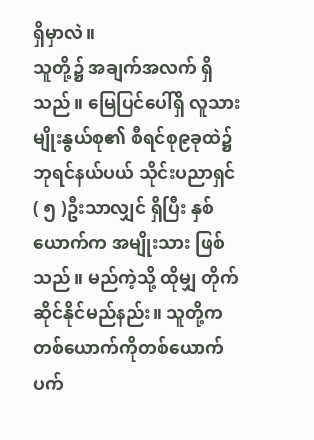ရှိမှာလဲ။
သူတို့၌ အချက်အလက် ရှိသည်။ မြေပြင်ပေါ်ရှိ လူသားမျိုးနွယ်စု၏ စီရင်စု၉ခုထဲ၌ ဘုရင်နယ်ပယ် သိုင်းပညာရှင်( ၅ )ဦးသာလျှင် ရှိပြီး နှစ်ယောက်က အမျိုးသား ဖြစ်သည်။ မည်ကဲ့သို့ ထိုမျှ တိုက်ဆိုင်နိုင်မည်နည်း။ သူတို့က တစ်ယောက်ကိုတစ်ယောက် ပက်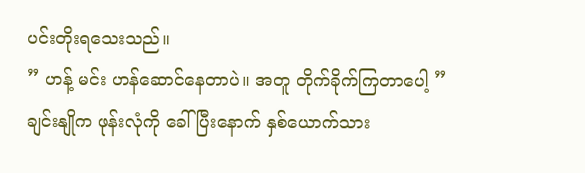ပင်းတိုးရသေးသည်။
” ဟန့် မင်း ဟန်ဆောင်နေတာပဲ။ အတူ တိုက်ခိုက်ကြတာပေါ့ ”
ချင်းနျိုက ဖုန်းလုံကို ခေါ်ပြီးနောက် နှစ်ယောက်သား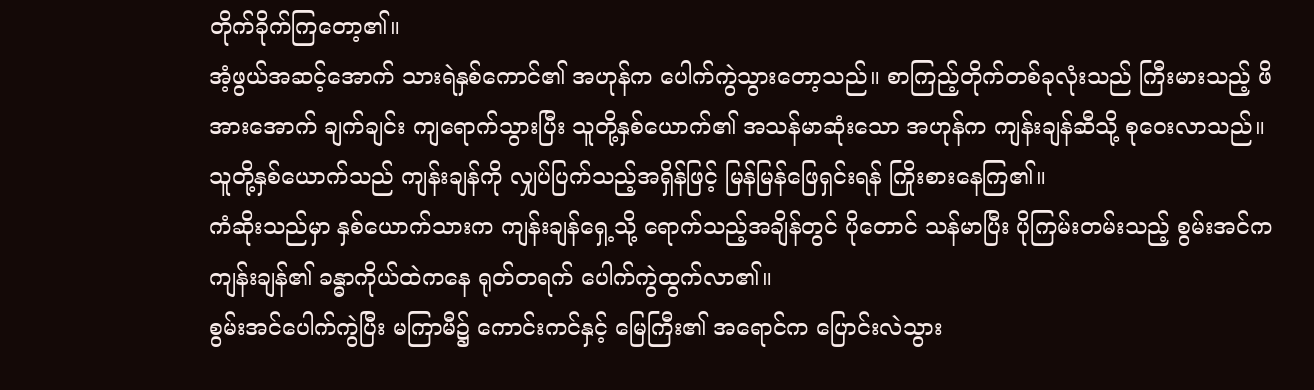တိုက်ခိုက်ကြတော့၏။
အံ့ဖွယ်အဆင့်အောက် သားရဲနှစ်ကောင်၏ အဟုန်က ပေါက်ကွဲသွားတော့သည်။ စာကြည့်တိုက်တစ်ခုလုံးသည် ကြီးမားသည့် ဖိအားအောက် ချက်ချင်း ကျရောက်သွားပြီး သူတို့နှစ်ယောက်၏ အသန်မာဆုံးသော အဟုန်က ကျန်းချန်ဆီသို့ စုဝေးလာသည်။
သူတို့နှစ်ယောက်သည် ကျန်းချန်ကို လျှပ်ပြက်သည့်အရှိန်ဖြင့် မြန်မြန်ဖြေရှင်းရန် ကြိုးစားနေကြ၏။
ကံဆိုးသည်မှာ နှစ်ယောက်သားက ကျန်းချန်ရှေ့သို့ ရောက်သည့်အချိန်တွင် ပိုတောင် သန်မာပြီး ပိုကြမ်းတမ်းသည့် စွမ်းအင်က ကျန်းချန်၏ ခန္ဓာကိုယ်ထဲကနေ ရုတ်တရက် ပေါက်ကွဲထွက်လာ၏။
စွမ်းအင်ပေါက်ကွဲပြီး မကြာမီ၌ ကောင်းကင်နှင့် မြေကြီး၏ အရောင်က ပြောင်းလဲသွား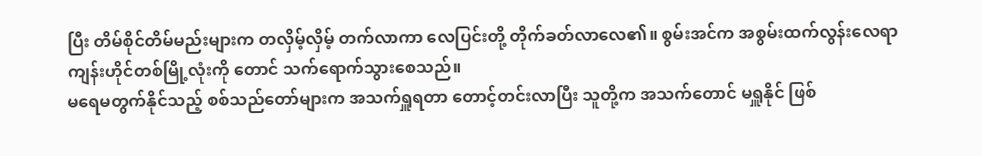ပြီး တိမ်စိုင်တိမ်မည်းများက တလှိမ့်လှိမ့် တက်လာကာ လေပြင်းတို့ တိုက်ခတ်လာလေ၏။ စွမ်းအင်က အစွမ်းထက်လွန်းလေရာ ကျန်းဟိုင်တစ်မြို့လုံးကို တောင် သက်ရောက်သွားစေသည်။
မရေမတွက်နိုင်သည့် စစ်သည်တော်များက အသက်ရှူရတာ တောင့်တင်းလာပြီး သူတို့က အသက်တောင် မရှူနိုင် ဖြစ်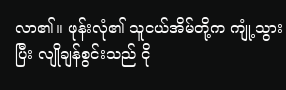လာ၏။ ဖုန်းလုံ၏ သူငယ်အိမ်တို့က ကျုံ့သွားပြီး လျိုချန်စွင်းသည် ငို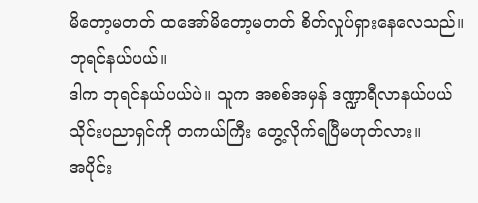မိတော့မတတ် ထအော်မိတော့မတတ် စိတ်လှုပ်ရှားနေလေသည်။
ဘုရင်နယ်ပယ်။
ဒါက ဘုရင်နယ်ပယ်ပဲ။ သူက အစစ်အမှန် ဒဏ္ဍာရီလာနယ်ပယ် သိုင်းပညာရှင်ကို တကယ်ကြီး တွေ့လိုက်ရပြီမဟုတ်လား။
အပိုင်း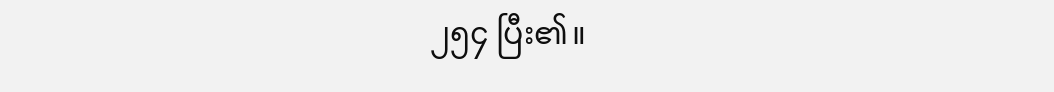၂၅၄ ပြီး၏။